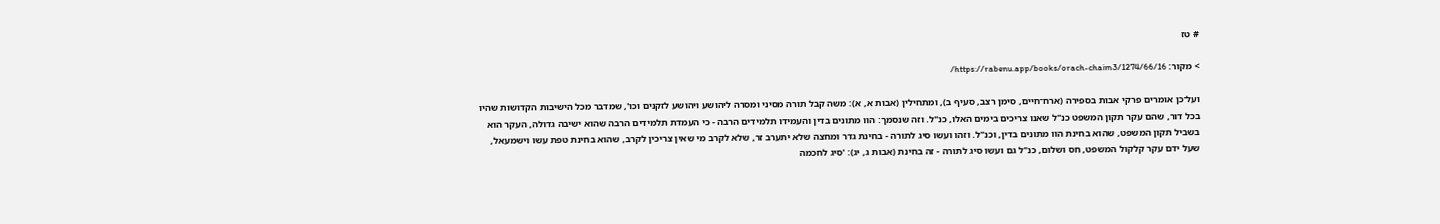# טז

> מקור: https://rabenu.app/books/orach-chaim3/1274/66/16/

ועל־כן אומרים פרקי אבות בספירה (ארח־חיים, סימן רצב, סעיף ב), ומתחילין (אבות א, א): משה קבל תורה מסיני ומסרה ליהושע ויהושע לזקנים וכו', שמדבר מכל הישיבות הקדושות שהיו בכל דור, שהם עקר תקון המשפט כנ"ל שאנו צריכים בימים האלו, כנ"ל. וזה שנסמך: הוו מתונים בדין והעמידו תלמידים הרבה - כי העמדת תלמידים הרבה שהוא ישיבה גדולה, העקר הוא בשביל תקון המשפט, שהוא בחינת הוו מתונים בדין, וכנ"ל. וזהו ועשו סיג לתורה - בחינת גדר ומחצה שלא יתערב זר, שלא לקרב מי שאין צריכין לקרב, שהוא בחינת טפת עשו וישמעאל, שעל ידם עקר קלקול המשפט, חס ושלום, כנ"ל גם ועשו סיג לתורה - זה בחינת (אבות ג, יג): 'סיג לחכמה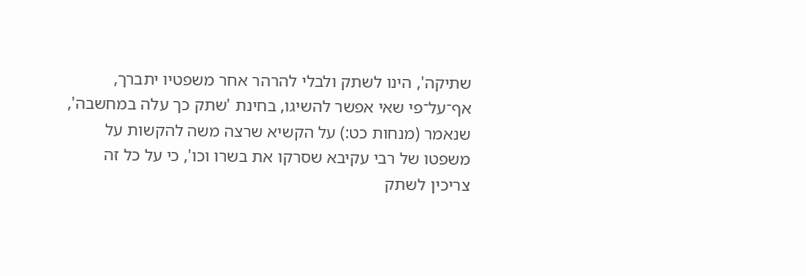שתיקה', הינו לשתק ולבלי להרהר אחר משפטיו יתברך, אף־על־פי שאי אפשר להשיגו, בחינת 'שתק כך עלה במחשבה', שנאמר (מנחות כט:) על הקשיא שרצה משה להקשות על משפטו של רבי עקיבא שסרקו את בשרו וכו', כי על כל זה צריכין לשתק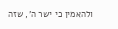ולהאמין כי ישר ה', שזה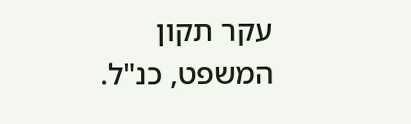עקר תקון המשפט, כנ"ל.